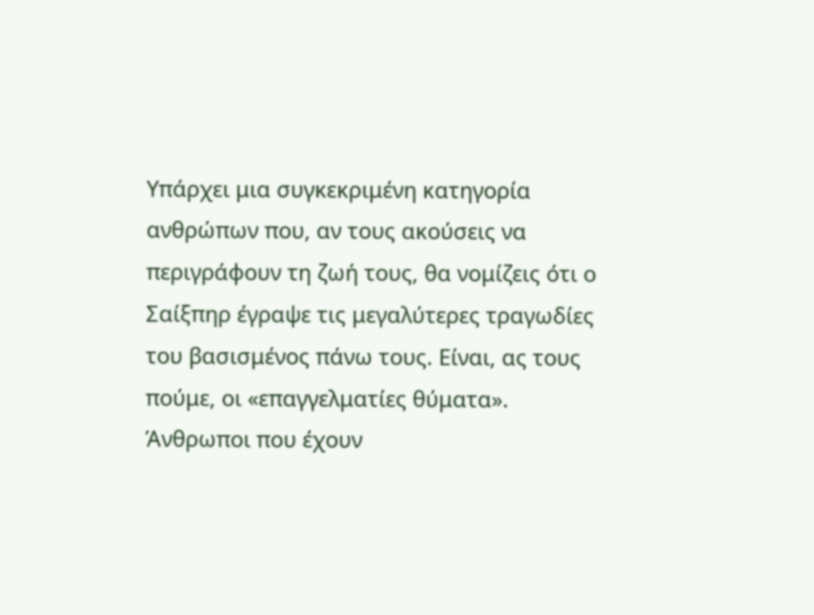Υπάρχει μια συγκεκριμένη κατηγορία ανθρώπων που, αν τους ακούσεις να περιγράφουν τη ζωή τους, θα νομίζεις ότι ο Σαίξπηρ έγραψε τις μεγαλύτερες τραγωδίες του βασισμένος πάνω τους. Είναι, ας τους πούμε, οι «επαγγελματίες θύματα». Άνθρωποι που έχουν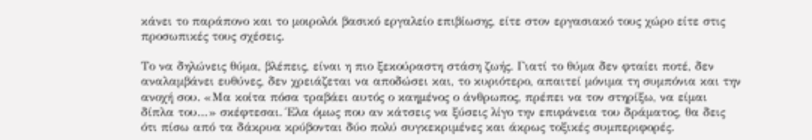κάνει το παράπονο και το μοιρολόι βασικό εργαλείο επιβίωσης, είτε στον εργασιακό τους χώρο είτε στις προσωπικές τους σχέσεις.

Το να δηλώνεις θύμα, βλέπεις, είναι η πιο ξεκούραστη στάση ζωής. Γιατί το θύμα δεν φταίει ποτέ, δεν αναλαμβάνει ευθύνες, δεν χρειάζεται να αποδώσει και, το κυριότερο, απαιτεί μόνιμα τη συμπόνια και την ανοχή σου. «Μα κοίτα πόσα τραβάει αυτός ο καημένος ο άνθρωπος, πρέπει να τον στηρίξω, να είμαι δίπλα του…» σκέφτεσαι. Έλα όμως που αν κάτσεις να ξύσεις λίγο την επιφάνεια του δράματος, θα δεις ότι πίσω από τα δάκρυα κρύβονται δύο πολύ συγκεκριμένες και άκρως τοξικές συμπεριφορές.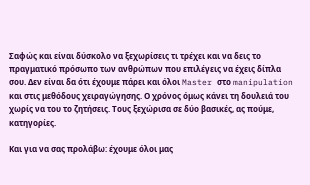Σαφώς και είναι δύσκολο να ξεχωρίσεις τι τρέχει και να δεις το πραγματικό πρόσωπο των ανθρώπων που επιλέγεις να έχεις δίπλα σου. Δεν είναι δα ότι έχουμε πάρει και όλοι Master στο manipulation και στις μεθόδους χειραγώγησης. Ο χρόνος όμως κάνει τη δουλειά του χωρίς να του το ζητήσεις. Τους ξεχώρισα σε δύο βασικές, ας πούμε, κατηγορίες.

Και για να σας προλάβω: έχουμε όλοι μας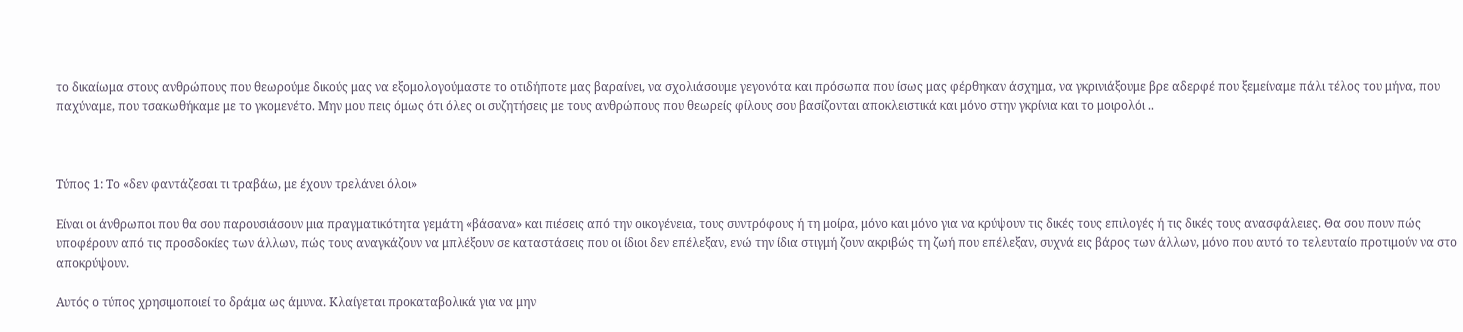το δικαίωμα στους ανθρώπους που θεωρούμε δικούς μας να εξομολογούμαστε το οτιδήποτε μας βαραίνει, να σχολιάσουμε γεγονότα και πρόσωπα που ίσως μας φέρθηκαν άσχημα, να γκρινιάξουμε βρε αδερφέ που ξεμείναμε πάλι τέλος του μήνα, που παχύναμε, που τσακωθήκαμε με το γκομενέτο. Μην μου πεις όμως ότι όλες οι συζητήσεις με τους ανθρώπους που θεωρείς φίλους σου βασίζονται αποκλειστικά και μόνο στην γκρίνια και το μοιρολόι ..



Τύπος 1: Το «δεν φαντάζεσαι τι τραβάω, με έχουν τρελάνει όλοι»

Είναι οι άνθρωποι που θα σου παρουσιάσουν μια πραγματικότητα γεμάτη «βάσανα» και πιέσεις από την οικογένεια, τους συντρόφους ή τη μοίρα, μόνο και μόνο για να κρύψουν τις δικές τους επιλογές ή τις δικές τους ανασφάλειες. Θα σου πουν πώς υποφέρουν από τις προσδοκίες των άλλων, πώς τους αναγκάζουν να μπλέξουν σε καταστάσεις που οι ίδιοι δεν επέλεξαν, ενώ την ίδια στιγμή ζουν ακριβώς τη ζωή που επέλεξαν, συχνά εις βάρος των άλλων, μόνο που αυτό το τελευταίο προτιμούν να στο αποκρύψουν.

Αυτός ο τύπος χρησιμοποιεί το δράμα ως άμυνα. Κλαίγεται προκαταβολικά για να μην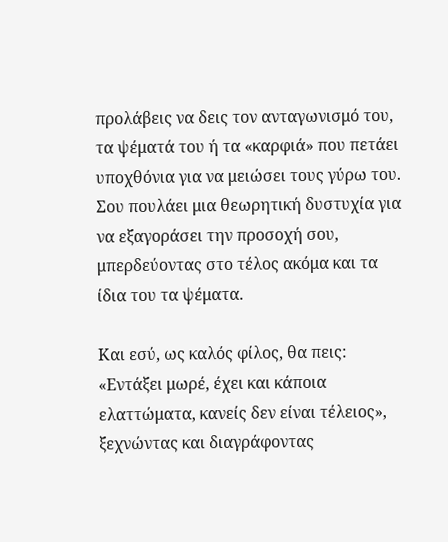προλάβεις να δεις τον ανταγωνισμό του, τα ψέματά του ή τα «καρφιά» που πετάει υποχθόνια για να μειώσει τους γύρω του. Σου πουλάει μια θεωρητική δυστυχία για να εξαγοράσει την προσοχή σου, μπερδεύοντας στο τέλος ακόμα και τα ίδια του τα ψέματα.

Και εσύ, ως καλός φίλος, θα πεις: «Εντάξει μωρέ, έχει και κάποια ελαττώματα, κανείς δεν είναι τέλειος», ξεχνώντας και διαγράφοντας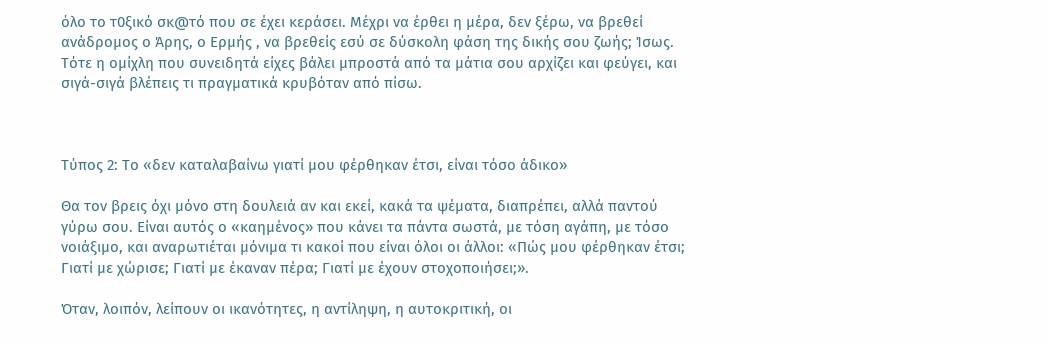όλο το τ0ξικό σκ@τό που σε έχει κεράσει. Μέχρι να έρθει η μέρα, δεν ξέρω, να βρεθεί ανάδρομος ο Άρης, ο Ερμής , να βρεθείς εσύ σε δύσκολη φάση της δικής σου ζωής; Ίσως. Τότε η ομίχλη που συνειδητά είχες βάλει μπροστά από τα μάτια σου αρχίζει και φεύγει, και σιγά-σιγά βλέπεις τι πραγματικά κρυβόταν από πίσω.



Τύπος 2: Το «δεν καταλαβαίνω γιατί μου φέρθηκαν έτσι, είναι τόσο άδικο»

Θα τον βρεις όχι μόνο στη δουλειά αν και εκεί, κακά τα ψέματα, διαπρέπει, αλλά παντού γύρω σου. Είναι αυτός ο «καημένος» που κάνει τα πάντα σωστά, με τόση αγάπη, με τόσο νοιάξιμο, και αναρωτιέται μόνιμα τι κακοί που είναι όλοι οι άλλοι: «Πώς μου φέρθηκαν έτσι; Γιατί με χώρισε; Γιατί με έκαναν πέρα; Γιατί με έχουν στοχοποιήσει;».

Όταν, λοιπόν, λείπουν οι ικανότητες, η αντίληψη, η αυτοκριτική, οι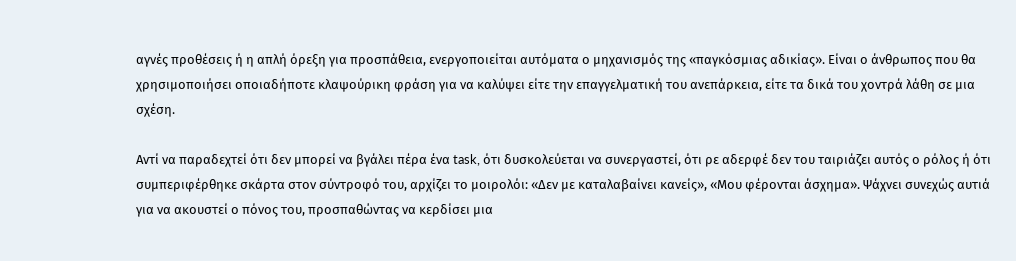αγνές προθέσεις ή η απλή όρεξη για προσπάθεια, ενεργοποιείται αυτόματα ο μηχανισμός της «παγκόσμιας αδικίας». Είναι ο άνθρωπος που θα χρησιμοποιήσει οποιαδήποτε κλαψούρικη φράση για να καλύψει είτε την επαγγελματική του ανεπάρκεια, είτε τα δικά του χοντρά λάθη σε μια σχέση.

Αντί να παραδεχτεί ότι δεν μπορεί να βγάλει πέρα ένα task, ότι δυσκολεύεται να συνεργαστεί, ότι ρε αδερφέ δεν του ταιριάζει αυτός ο ρόλος ή ότι συμπεριφέρθηκε σκάρτα στον σύντροφό του, αρχίζει το μοιρολόι: «Δεν με καταλαβαίνει κανείς», «Μου φέρονται άσχημα». Ψάχνει συνεχώς αυτιά για να ακουστεί ο πόνος του, προσπαθώντας να κερδίσει μια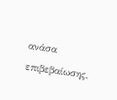ανάσα επιβεβαίωσης,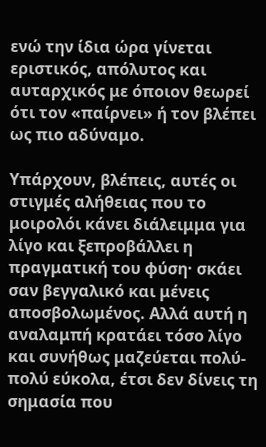ενώ την ίδια ώρα γίνεται εριστικός, απόλυτος και αυταρχικός με όποιον θεωρεί ότι τον «παίρνει» ή τον βλέπει ως πιο αδύναμο.

Υπάρχουν, βλέπεις, αυτές οι στιγμές αλήθειας που το μοιρολόι κάνει διάλειμμα για λίγο και ξεπροβάλλει η πραγματική του φύση· σκάει σαν βεγγαλικό και μένεις αποσβολωμένος. Αλλά αυτή η αναλαμπή κρατάει τόσο λίγο και συνήθως μαζεύεται πολύ-πολύ εύκολα, έτσι δεν δίνεις τη σημασία που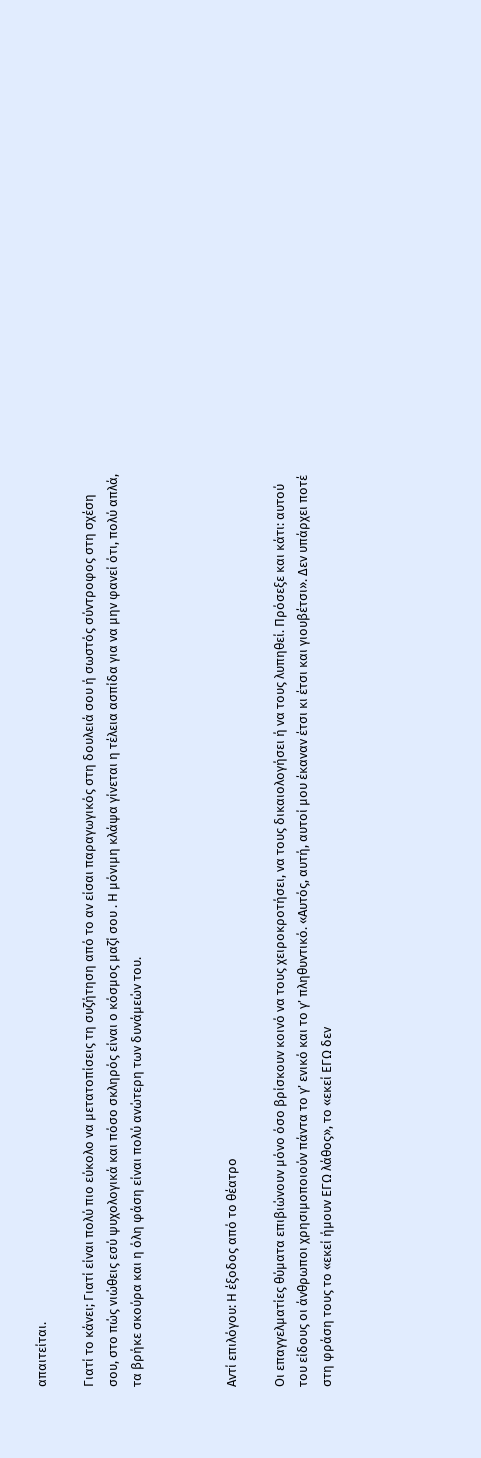απαιτείται.

Γιατί το κάνει; Γιατί είναι πολύ πιο εύκολο να μετατοπίσεις τη συζήτηση από το αν είσαι παραγωγικός στη δουλειά σου ή σωστός σύντροφος στη σχέση σου, στο πώς νιώθεις εσύ ψυχολογικά και πόσο σκληρός είναι ο κόσμος μαζί σου . Η μόνιμη κλάψα γίνεται η τέλεια ασπίδα για να μην φανεί ότι, πολύ απλά, τα βρήκε σκούρα και η όλη φάση είναι πολύ ανώτερη των δυνάμεών του.



Αντί επιλόγου: Η έξοδος από το θέατρο

Οι επαγγελματίες θύματα επιβιώνουν μόνο όσο βρίσκουν κοινό να τους χειροκροτήσει, να τους δικαιολογήσει ή να τους λυπηθεί. Πρόσεξε και κάτι: αυτού του είδους οι άνθρωποι χρησιμοποιούν πάντα το γ’ ενικό και το γ’ πληθυντικό. «Αυτός, αυτή, αυτοί μου έκαναν έτσι κι έτσι και γιουβέτσι». Δεν υπάρχει ποτέ στη φράση τους το «εκεί ήμουν ΕΓΩ λάθος», το «εκεί ΕΓΩ δεν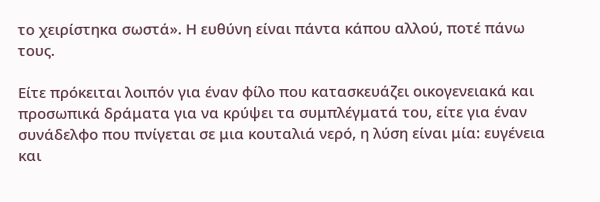το χειρίστηκα σωστά». Η ευθύνη είναι πάντα κάπου αλλού, ποτέ πάνω τους.

Είτε πρόκειται λοιπόν για έναν φίλο που κατασκευάζει οικογενειακά και προσωπικά δράματα για να κρύψει τα συμπλέγματά του, είτε για έναν συνάδελφο που πνίγεται σε μια κουταλιά νερό, η λύση είναι μία: ευγένεια και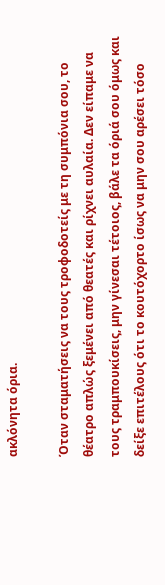ακλόνητα όρια.

Όταν σταματήσεις να τους τροφοδοτείς με τη συμπόνια σου, το θέατρο απλώς ξεμένει από θεατές και ρίχνει αυλαία. Δεν είπαμε να τους τραμπουκίσεις, μην γίνεσαι τέτοιος, βάλε τα όριά σου όμως και δείξε επιτέλους ότι το κουτόχορτο ίσως να μην σου αρέσει τόσο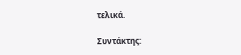τελικά.

Συντάκτης: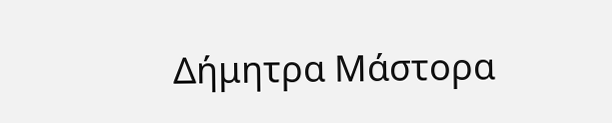Δήμητρα Μάστορα